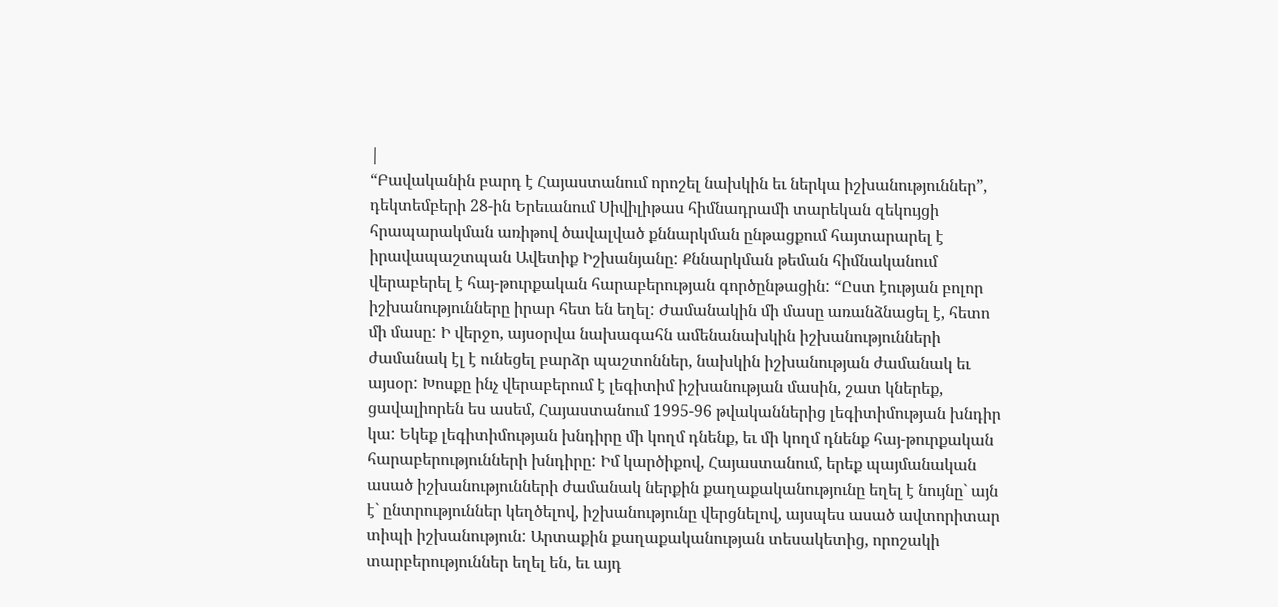|
“Բավականին բարդ է Հայաստանում որոշել նախկին եւ ներկա իշխանություններ”, դեկտեմբերի 28-ին Երեւանում Սիվիլիթաս հիմնադրամի տարեկան զեկույցի հրապարակման առիթով ծավալված քննարկման ընթացքում հայտարարել է իրավապաշտպան Ավետիք Իշխանյանը: Քննարկման թեման հիմնականում վերաբերել է հայ-թուրքական հարաբերության գործընթացին: “Ըստ էության բոլոր իշխանությունները իրար հետ են եղել: Ժամանակին մի մասը առանձնացել է, հետո մի մասը: Ի վերջո, այսօրվա նախագահն ամենանախկին իշխանությունների ժամանակ էլ է ունեցել բարձր պաշտոններ, նախկին իշխանության ժամանակ եւ այսօր: Խոսքը ինչ վերաբերում է լեգիտիմ իշխանության մասին, շատ կներեք, ցավալիորեն ես ասեմ, Հայաստանում 1995-96 թվականներից լեգիտիմության խնդիր կա: Եկեք լեգիտիմության խնդիրը մի կողմ դնենք, եւ մի կողմ դնենք հայ-թուրքական հարաբերությունների խնդիրը: Իմ կարծիքով, Հայաստանում, երեք պայմանական ասած իշխանությունների ժամանակ ներքին քաղաքականությունը եղել է նույնը` այն է` ընտրություններ կեղծելով, իշխանությունը վերցնելով, այսպես ասած ավտորիտար տիպի իշխանություն: Արտաքին քաղաքականության տեսակետից, որոշակի տարբերություններ եղել են, եւ այդ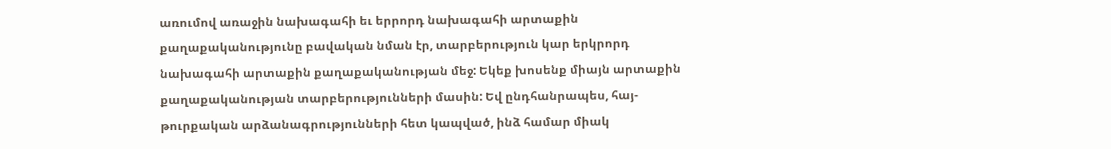առումով առաջին նախագահի եւ երրորդ նախագահի արտաքին քաղաքականությունը բավական նման էր, տարբերություն կար երկրորդ նախագահի արտաքին քաղաքականության մեջ: Եկեք խոսենք միայն արտաքին քաղաքականության տարբերությունների մասին: Եվ ընդհանրապես, հայ-թուրքական արձանագրությունների հետ կապված, ինձ համար միակ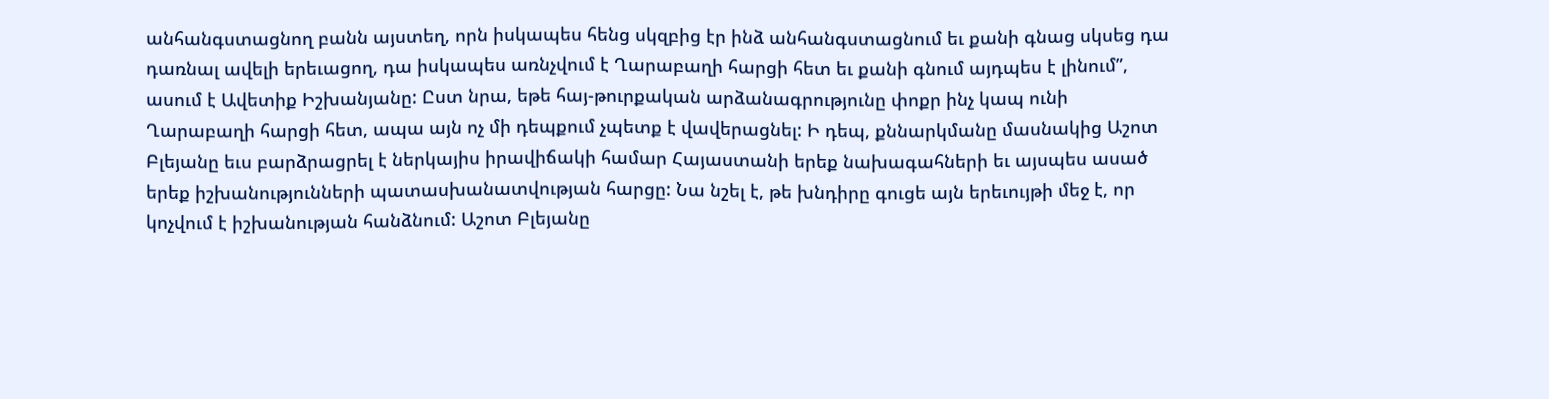անհանգստացնող բանն այստեղ, որն իսկապես հենց սկզբից էր ինձ անհանգստացնում եւ քանի գնաց սկսեց դա դառնալ ավելի երեւացող, դա իսկապես առնչվում է Ղարաբաղի հարցի հետ եւ քանի գնում այդպես է լինում”, ասում է Ավետիք Իշխանյանը: Ըստ նրա, եթե հայ-թուրքական արձանագրությունը փոքր ինչ կապ ունի Ղարաբաղի հարցի հետ, ապա այն ոչ մի դեպքում չպետք է վավերացնել: Ի դեպ, քննարկմանը մասնակից Աշոտ Բլեյանը եւս բարձրացրել է ներկայիս իրավիճակի համար Հայաստանի երեք նախագահների եւ այսպես ասած երեք իշխանությունների պատասխանատվության հարցը: Նա նշել է, թե խնդիրը գուցե այն երեւույթի մեջ է, որ կոչվում է իշխանության հանձնում: Աշոտ Բլեյանը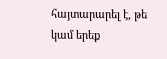հայտարարել է, թե կամ երեք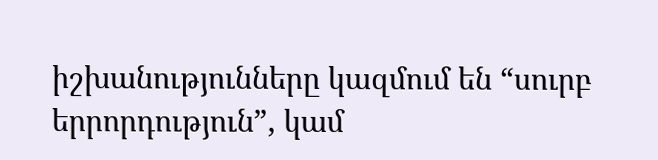իշխանությունները կազմում են “սուրբ երրորդություն”, կամ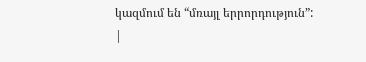կազմում են “մռայլ երրորդություն”:
|